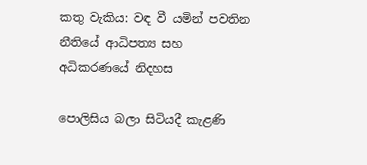කතු වැකිය: වඳ වී යමින් පවතින නීතියේ ආධිපත්‍ය සහ අධිකරණයේ නිදහස

පොලිසිය බලා සිටියදී කැළණි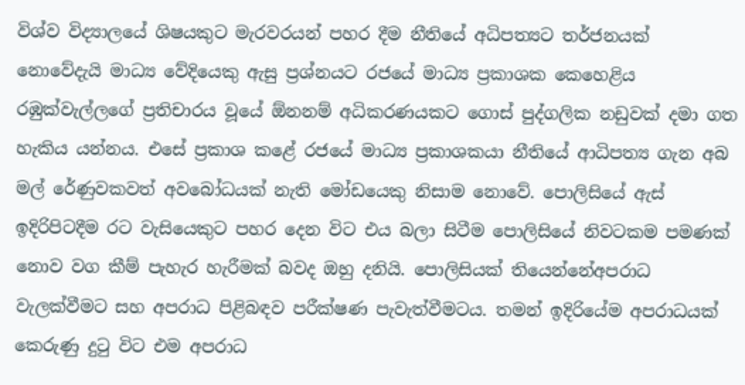විශ්ව විද්‍යාලයේ ශිෂයකුට මැරවරයන් පහර දීම නීතියේ අධිපත්‍යට තර්ජනයක් නොවේදැයි මාධ්‍ය වේදියෙකු ඇසු ප්‍රශ්නයට රජයේ මාධ්‍ය ප්‍රකාශක කෙහෙළිය රඹුක්වැල්ලගේ ප්‍රතිචාරය වූයේ ඕනනම් අධිකරණයකට ගොස් පුද්ගලික නඩුවක් දමා ගත හැකිය යන්නය. එසේ ප්‍රකාශ කළේ රජයේ මාධ්‍ය ප්‍රකාශකයා නීතියේ ආධිපත්‍ය ගැන අබ මල් රේණුවකවත් අවබෝධයක් නැති මෝඩයෙකු නිසාම නොවේ. පොලිසියේ ඇස් ඉදිරිපිටදීම රට වැසියෙකුට පහර දෙන විට එය බලා සිටීම පොලිසියේ නිවටකම පමණක් නොව වග කීම් පැහැර හැරීමක් බවද ඔහු දනියි. පොලිසියක් තියෙන්නේඅපරාධ වැලක්වීමට සහ අපරාධ පිළිබඳව පරීක්ෂණ පැවැත්වීමටය. තමන් ඉදිරියේම අපරාධයක් කෙරුණු දුටු විට එම අපරාධ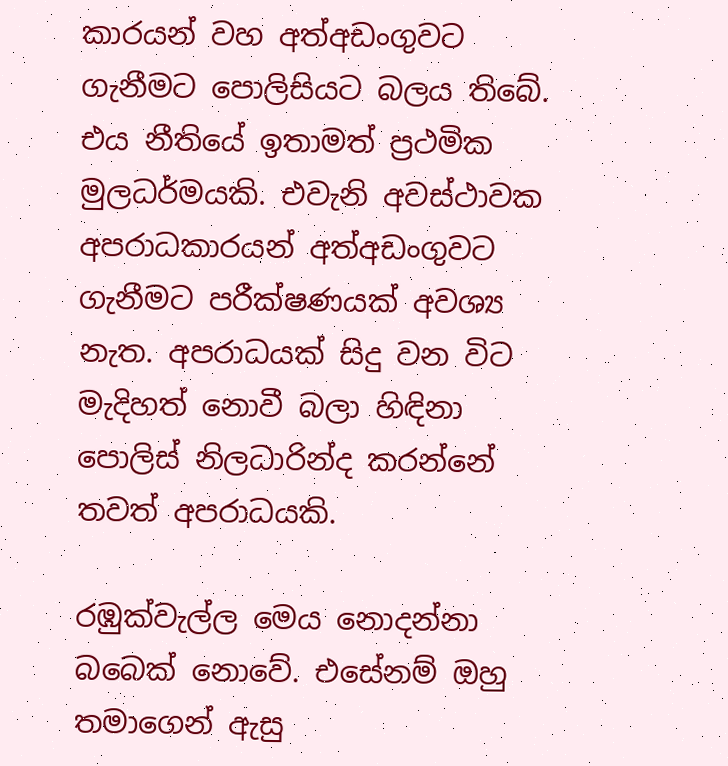කාරයන් වහ අත්අඩංගුවට ගැනීමට පොලිසියට බලය තිබේ. එය නීතියේ ඉතාමත් ප්‍රථමික මුලධර්මයකි. එවැනි අවස්ථාවක අපරාධකාරයන් අත්අඩංගුවට ගැනීමට පරීක්ෂණයක් අවශ්‍ය නැත. අපරාධයක් සිදු වන විට මැදිහත් නොවී බලා හිඳිනා පොලිස් නිලධාරින්ද කරන්නේ තවත් අපරාධයකි.

රඹුක්වැල්ල මෙය නොදන්නා බබෙක් නොවේ. එසේනම් ඔහු තමාගෙන් ඇසු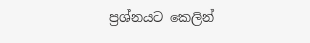ප්‍රශ්නයට කෙලින්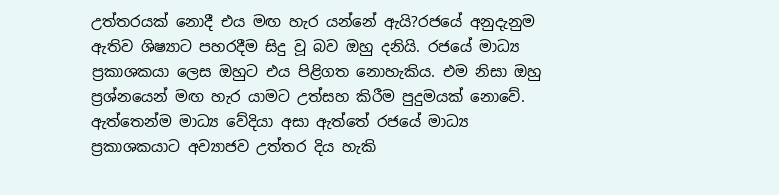උත්තරයක් නොදී එය මඟ හැර යන්නේ ඇයි?රජයේ අනුදැනුම ඇතිව ශිෂ්‍යාට පහරදීම සිදු වූ බව ඔහු දනියි. රජයේ මාධ්‍ය ප්‍රකාශකයා ලෙස ඔහුට එය පිළිගත නොහැකිය. එම නිසා ඔහු ප්‍රශ්නයෙන් මඟ හැර යාමට උත්සහ කිරීම පුදුමයක් නොවේ. ඇත්තෙන්ම මාධ්‍ය වේදියා අසා ඇත්තේ රජයේ මාධ්‍ය ප්‍රකාශකයාට අව්‍යාජව උත්තර දිය හැකි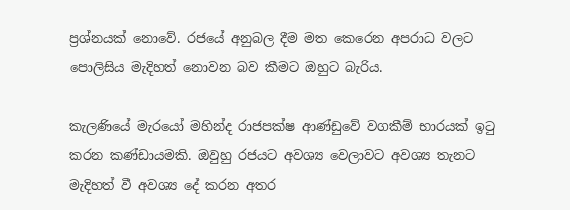ප්‍රශ්නයක් නොවේ. රජයේ අනුබල දීම මත කෙරෙන අපරාධ වලට පොලිසිය මැදිහත් නොවන බව කීමට ඔහුට බැරිය.

කැලණියේ මැරයෝ මහින්ද රාජපක්ෂ ආණ්ඩුවේ වගකීම් භාරයක් ඉටු කරන කණ්ඩායමකි. ඔවුහු රජයට අවශ්‍ය වෙලාවට අවශ්‍ය තැනට මැදිහත් වී අවශ්‍ය දේ කරන අතර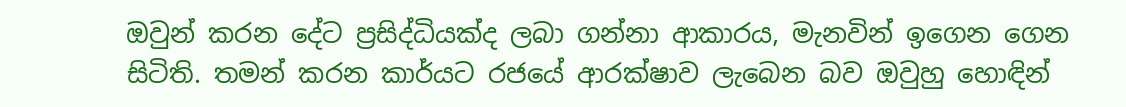ඔවුන් කරන දේට ප්‍රසිද්ධියක්ද ලබා ගන්නා ආකාරය, මැනවින් ඉගෙන ගෙන සිටිති. තමන් කරන කාර්යට රජයේ ආරක්ෂාව ලැබෙන බව ඔවුහු හොඳින්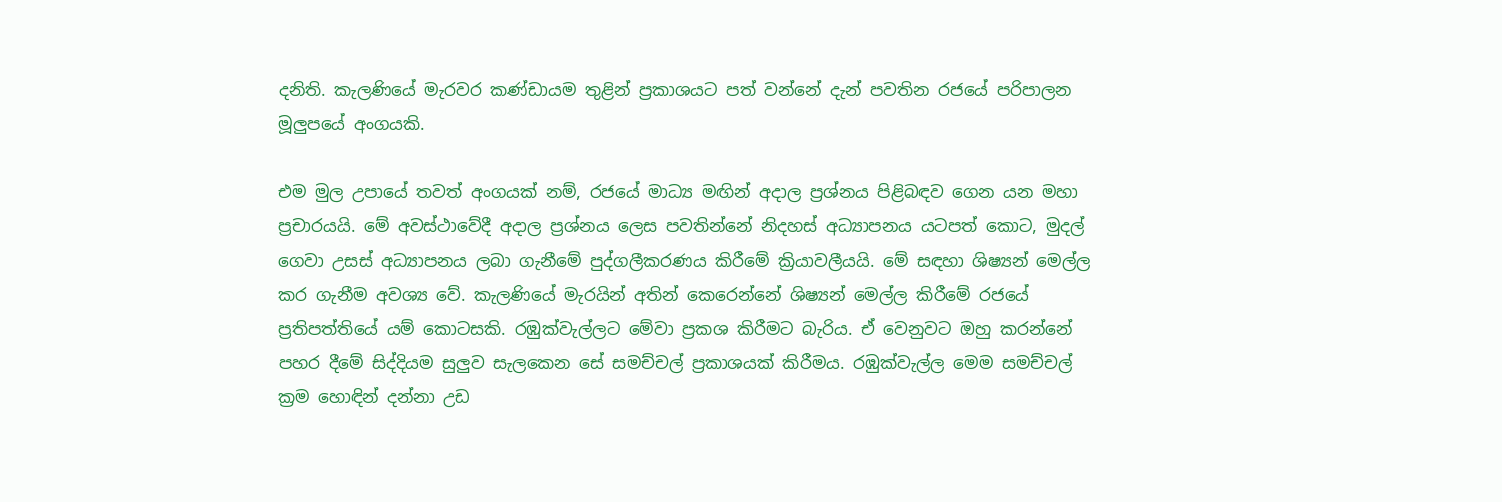දනිති. කැලණියේ මැරවර කණ්ඩායම තුළින් ප්‍රකාශයට පත් වන්නේ දැන් පවතින රජයේ පරිපාලන මූලුපයේ අංගයකි.

එම මුල උපායේ තවත් අංගයක් නම්, රජයේ මාධ්‍ය මඟින් අදාල ප්‍රශ්නය පිළිබඳව ගෙන යන මහා ප්‍රචාරයයි. මේ අවස්ථාවේදී අදාල ප්‍රශ්නය ලෙස පවතින්නේ නිදහස් අධ්‍යාපනය යටපත් කොට, මුදල් ගෙවා උසස් අධ්‍යාපනය ලබා ගැනීමේ පුද්ගලීකරණය කිරීමේ ක්‍රියාවලීයයි. මේ සඳහා ශිෂ්‍යන් මෙල්ල කර ගැනීම අවශ්‍ය වේ. කැලණියේ මැරයින් අතින් කෙරෙන්නේ ශිෂ්‍යන් මෙල්ල කිරීමේ රජයේ ප්‍රතිපත්තියේ යම් කොටසකි. රඹුක්වැල්ලට මේවා ප්‍රකශ කිරීමට බැරිය. ඒ වෙනුවට ඔහු කරන්නේ පහර දීමේ සිද්දියම සුලුව සැලකෙන සේ සමච්චල් ප්‍රකාශයක් කිරීමය. රඹුක්වැල්ල මෙම සමච්චල් ක්‍රම හොඳින් දන්නා උඩ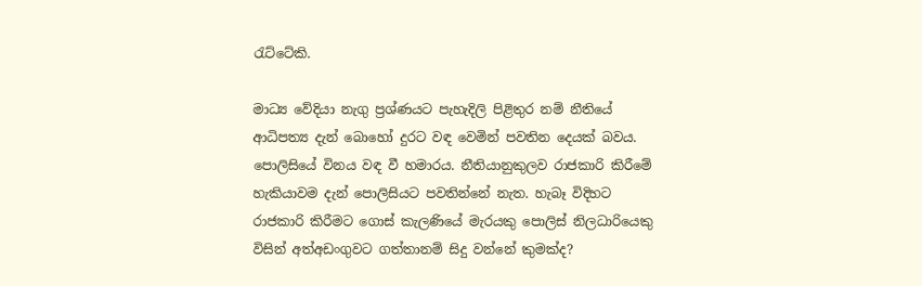රැට්ටේකි.

මාධ්‍ය වේදියා නැගු ප්‍රශ්ණයට පැහැදිලි පිළිතුර නම් නීතියේ ආධිපත්‍ය දැන් බොහෝ දුරට වඳ වෙමින් පවතින දෙයක් බවය. පොලිසියේ විනය වඳ වී හමාරය. නීතියානුකුලව රාජකාරි කිරීමේ හැකියාවම දැන් පොලිසියට පවතින්නේ නැත. හැබෑ විදිහට රාජකාරි කිරීමට ගොස් කැලණියේ මැරයකු පොලිස් නිලධාරියෙකු විසින් අත්අඩංගුවට ගත්තානම් සිදු වන්නේ කුමක්ද?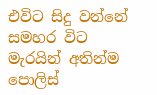එවිට සිදු වන්නේ සමහර විට මැරයින් අතින්ම පොලිස්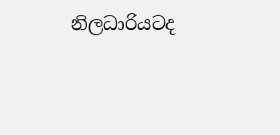නිලධාරියටද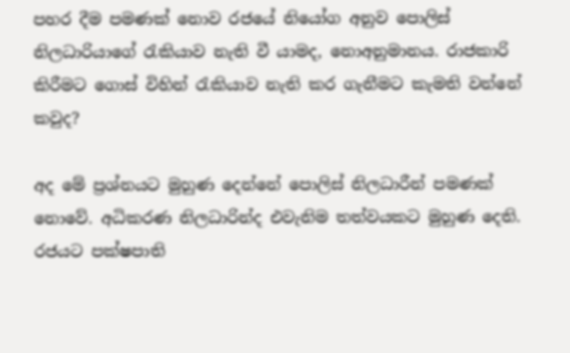පහර දීම පමණක් නොව රජයේ නියෝග අනුව පොලිස් නිලධාරියාගේ රැකියාව නැති වී යාමද, නොඅනුමානය. රාජකාරි කිරීමට ගොස් විහින් රැකියාව නැති කර ගැනීමට කැමති වන්නේ කවුද?

අද මේ ප්‍රශ්නයට මුහුණ දෙන්නේ පොලිස් නිලධාරීන් පමණක් නොවේ. අධිකරණ නිලධාරින්ද එවැනිම තත්වයකට මුහුණ දෙති. රජයට පක්ෂපාති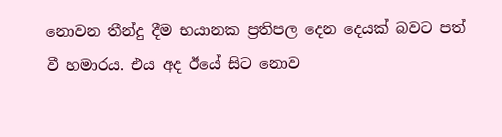නොවන තීන්දු දීම භයානක ප්‍රතිපල දෙන දෙයක් බවට පත් වී හමාරය. එය අද ඊයේ සිට නොව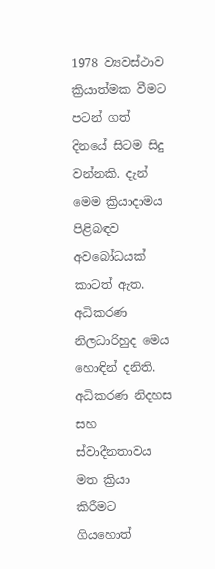1978 ව්‍යවස්ථාව ක්‍රියාත්මක වීමට පටන් ගත් දිනයේ සිටම සිදු වන්නකි. දැන් මෙම ක්‍රියාදාමය පිළිබඳව අවබෝධයක් කාටත් ඇත. අධිකරණ නිලධාරිහුද මෙය හොඳින් දනිති. අධිකරණ නිදහස සහ ස්වාදීනතාවය මත ක්‍රියා කිරීමට ගියහොත්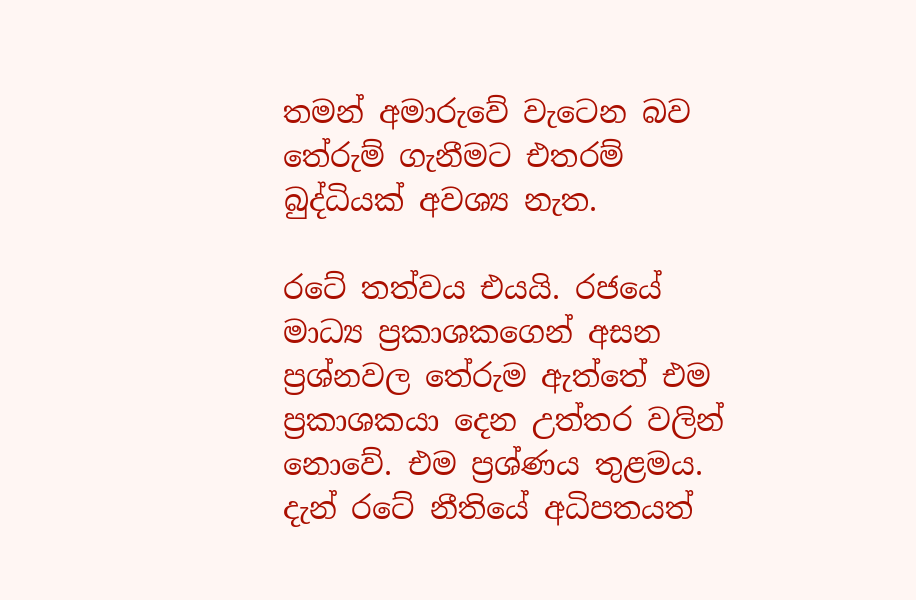තමන් අමාරුවේ වැටෙන බව තේරුම් ගැනීමට එතරම් බුද්ධියක් අවශ්‍ය නැත.

රටේ තත්වය එයයි. රජයේ මාධ්‍ය ප්‍රකාශකගෙන් අසන ප්‍රශ්නවල තේරුම ඇත්තේ එම ප්‍රකාශකයා දෙන උත්තර වලින් නොවේ. එම ප්‍රශ්ණය තුළමය. දැන් රටේ නීතියේ අධිපතයත්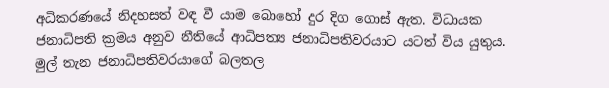අධිකරණයේ නිදහසත් වඳ වී යාම බොහෝ දුර දිග ගොස් ඇත. විධායක ජනාධිපති ක්‍රමය අනුව නීතියේ ආධිපත්‍ය ජනාධිපතිවරයාට යටත් විය යුතුය. මුල් තැන ජනාධිපතිවරයාගේ බලතල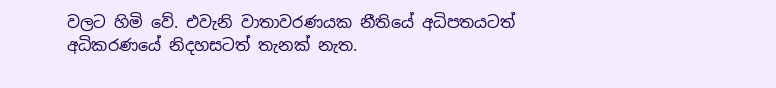වලට හිමි වේ. එවැනි වාතාවරණයක නීතියේ අධිපතයටත් අධිකරණයේ නිදහසටත් තැනක් නැත.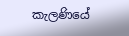කැලණියේ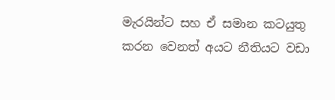මැරයින්ට සහ ඒ සමාන කටයුතු කරන වෙනත් අයට නීතියට වඩා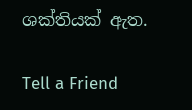ශක්තියක් ඇත.

Tell a Friend